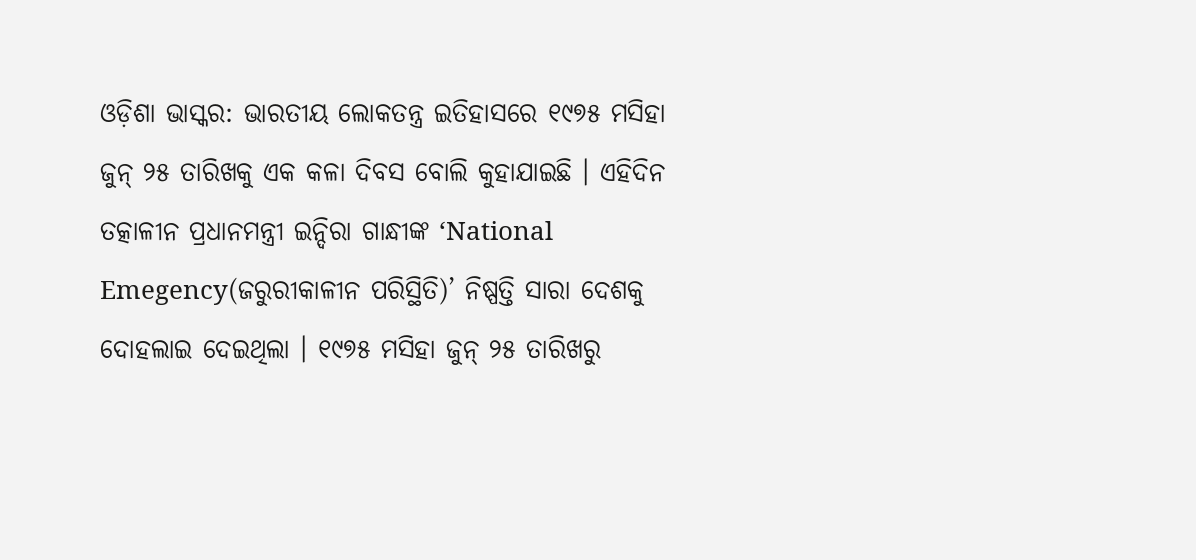ଓଡ଼ିଶା ଭାସ୍କର: ଭାରତୀୟ ଲୋକତନ୍ତ୍ର ଇତିହାସରେ ୧୯୭୫ ମସିହା ଜୁନ୍ ୨୫ ତାରିଖକୁ ଏକ କଳା ଦିବସ ବୋଲି କୁହାଯାଇଛି । ଏହିଦିନ ତତ୍କାଳୀନ ପ୍ରଧାନମନ୍ତ୍ରୀ ଇନ୍ଦିରା ଗାନ୍ଧୀଙ୍କ ‘National Emegency(ଜରୁରୀକାଳୀନ ପରିସ୍ଥିତି)’ ନିଷ୍ପତ୍ତି ସାରା ଦେଶକୁ ଦୋହଲାଇ ଦେଇଥିଲା । ୧୯୭୫ ମସିହା ଜୁନ୍ ୨୫ ତାରିଖରୁ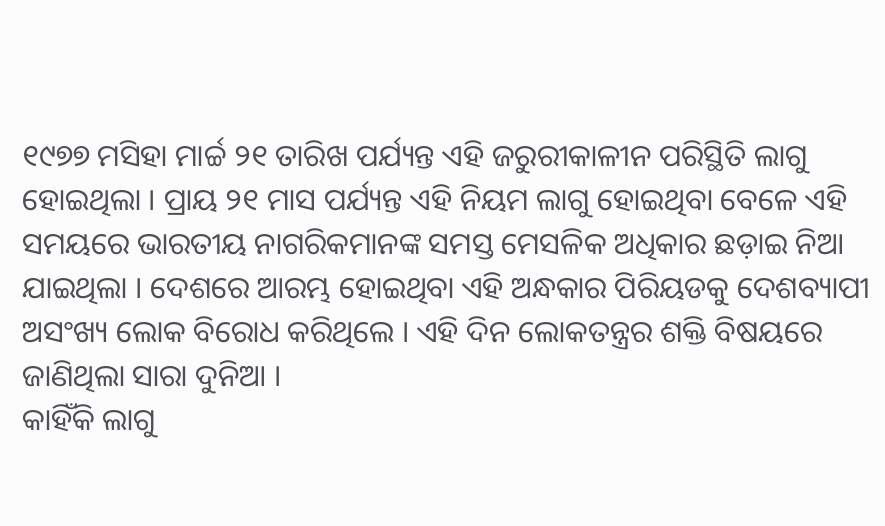୧୯୭୭ ମସିହା ମାର୍ଚ୍ଚ ୨୧ ତାରିଖ ପର୍ଯ୍ୟନ୍ତ ଏହି ଜରୁରୀକାଳୀନ ପରିସ୍ଥିତି ଲାଗୁ ହୋଇଥିଲା । ପ୍ରାୟ ୨୧ ମାସ ପର୍ଯ୍ୟନ୍ତ ଏହି ନିୟମ ଲାଗୁ ହୋଇଥିବା ବେଳେ ଏହି ସମୟରେ ଭାରତୀୟ ନାଗରିକମାନଙ୍କ ସମସ୍ତ ମେସଳିକ ଅଧିକାର ଛଡ଼ାଇ ନିଆ ଯାଇଥିଲା । ଦେଶରେ ଆରମ୍ଭ ହୋଇଥିବା ଏହି ଅନ୍ଧକାର ପିରିୟଡକୁ ଦେଶବ୍ୟାପୀ ଅସଂଖ୍ୟ ଲୋକ ବିରୋଧ କରିଥିଲେ । ଏହି ଦିନ ଲୋକତନ୍ତ୍ରର ଶକ୍ତି ବିଷୟରେ ଜାଣିଥିଲା ସାରା ଦୁନିଆ ।
କାହିଁକି ଲାଗୁ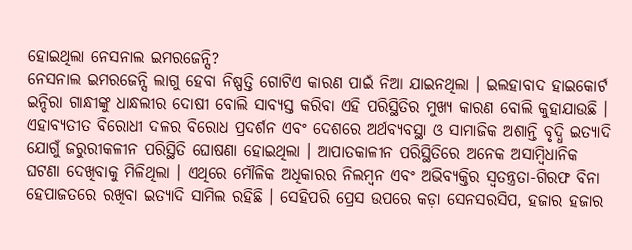ହୋଇଥିଲା ନେସନାଲ ଇମରଜେନ୍ସି?
ନେସନାଲ ଇମରଜେନ୍ସି ଲାଗୁ ହେବା ନିଷ୍ପତ୍ତି ଗୋଟିଏ କାରଣ ପାଇଁ ନିଆ ଯାଇନଥିଲା । ଇଲହାବାଦ ହାଇକୋର୍ଟ ଇନ୍ଦିରା ଗାନ୍ଧୀଙ୍କୁ ଧାନ୍ଧଲୀର ଦୋଷୀ ବୋଲି ସାବ୍ୟସ୍ତ କରିବା ଏହି ପରିସ୍ଥିତିର ମୁଖ୍ୟ କାରଣ ବୋଲି କୁହାଯାଉଛି । ଏହାବ୍ୟତୀତ ବିରୋଧୀ ଦଳର ବିରୋଧ ପ୍ରଦର୍ଶନ ଏବଂ ଦେଶରେ ଅର୍ଥବ୍ୟବସ୍ଥା ଓ ସାମାଜିକ ଅଶାନ୍ତି ବୃଦ୍ଧି ଇତ୍ୟାଦି ଯୋଗୁଁ ଜରୁରୀକଳୀନ ପରିସ୍ଥିତି ଘୋଷଣା ହୋଇଥିଲା । ଆପାତକାଳୀନ ପରିସ୍ଥିତିରେ ଅନେକ ଅସାମ୍ବିଧାନିକ ଘଟଣା ଦେଖିବାକୁ ମିଳିଥିଲା । ଏଥିରେ ମୌଳିକ ଅଧିକାରର ନିଲମ୍ବନ ଏବଂ ଅଭିବ୍ୟକ୍ତିର ସ୍ୱତନ୍ତ୍ରତା-ଗିରଫ ବିନା ହେପାଜତରେ ରଖିବା ଇତ୍ୟାଦି ସାମିଲ ରହିଛି । ସେହିପରି ପ୍ରେସ ଉପରେ କଡ଼ା ସେନସରସିପ, ହଜାର ହଜାର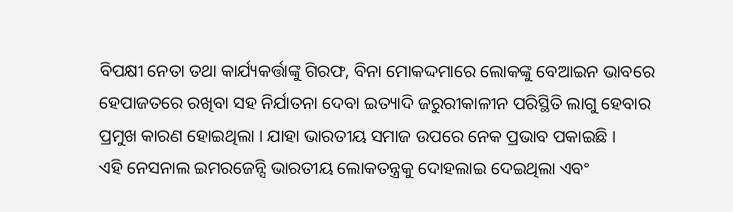ବିପକ୍ଷୀ ନେତା ତଥା କାର୍ଯ୍ୟକର୍ତ୍ତାଙ୍କୁ ଗିରଫ, ବିନା ମୋକଦ୍ଦମାରେ ଲୋକଙ୍କୁ ବେଆଇନ ଭାବରେ ହେପାଜତରେ ରଖିବା ସହ ନିର୍ଯାତନା ଦେବା ଇତ୍ୟାଦି ଜରୁରୀକାଳୀନ ପରିସ୍ଥିତି ଲାଗୁ ହେବାର ପ୍ରମୁଖ କାରଣ ହୋଇଥିଲା । ଯାହା ଭାରତୀୟ ସମାଜ ଉପରେ ନେକ ପ୍ରଭାବ ପକାଇଛି ।
ଏହି ନେସନାଲ ଇମରଜେନ୍ସି ଭାରତୀୟ ଲୋକତନ୍ତ୍ରକୁ ଦୋହଲାଇ ଦେଇଥିଲା ଏବଂ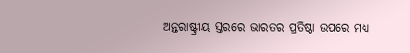ଅନ୍ତରାଷ୍ଟ୍ରୀୟ ସ୍ତରରେ ଭାରତର ପ୍ରତିଷ୍ଠା ଉପରେ ମଧ୍ୟ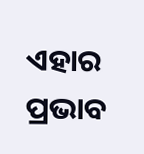ଏହାର ପ୍ରଭାବ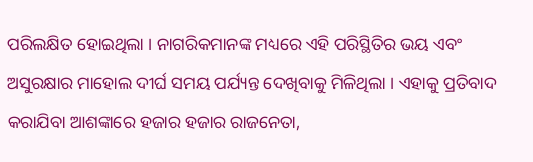ପରିଲକ୍ଷିତ ହୋଇଥିଲା । ନାଗରିକମାନଙ୍କ ମଧ୍ୟରେ ଏହି ପରିସ୍ଥିତିର ଭୟ ଏବଂ ଅସୁରକ୍ଷାର ମାହୋଲ ଦୀର୍ଘ ସମୟ ପର୍ଯ୍ୟନ୍ତ ଦେଖିବାକୁ ମିଳିଥିଲା । ଏହାକୁ ପ୍ରତିବାଦ କରାଯିବା ଆଶଙ୍କାରେ ହଜାର ହଜାର ରାଜନେତା,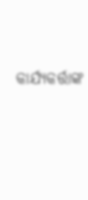କାର୍ଯ୍ୟକର୍ତ୍ତାଙ୍କ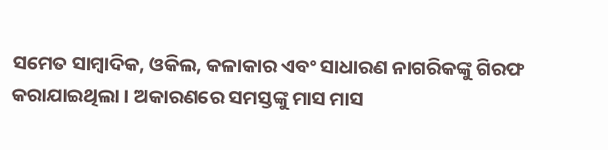ସମେତ ସାମ୍ବାଦିକ, ଓକିଲ, କଳାକାର ଏବଂ ସାଧାରଣ ନାଗରିକଙ୍କୁ ଗିରଫ କରାଯାଇଥିଲା । ଅକାରଣରେ ସମସ୍ତଙ୍କୁ ମାସ ମାସ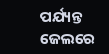ପର୍ଯ୍ୟନ୍ତ ଜେଲରେ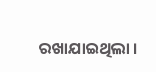ରଖାଯାଇଥିଲା ।